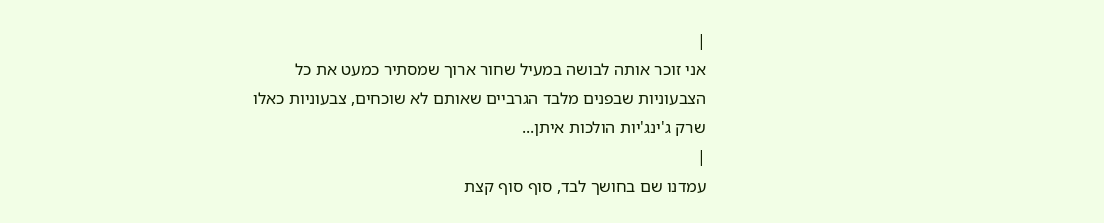|
אני זוכר אותה לבושה במעיל שחור ארוך שמסתיר כמעט את כל
הצבעוניות שבפנים מלבד הגרביים שאותם לא שוכחים, צבעוניות כאלו
שרק ג'ינג'יות הולכות איתן...
|
עמדנו שם בחושך לבד, סוף סוף קצת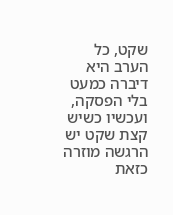שקט, כל הערב היא דיברה כמעט
בלי הפסקה, ועכשיו כשיש קצת שקט יש הרגשה מוזרה כזאת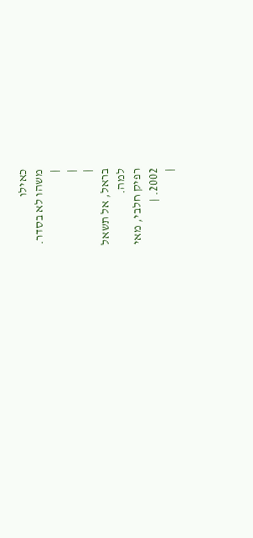כאילו
משהו לא בסדר.
|
|
|
בראל, אל תשאל
למה.
רפיק חלבי, מאי
2002. |
|